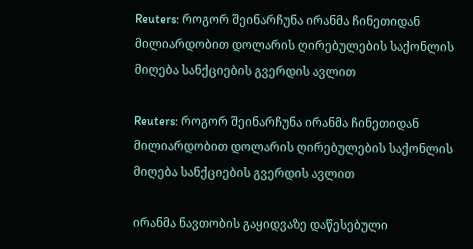Reuters: როგორ შეინარჩუნა ირანმა ჩინეთიდან მილიარდობით დოლარის ღირებულების საქონლის მიღება სანქციების გვერდის ავლით

Reuters: როგორ შეინარჩუნა ირანმა ჩინეთიდან მილიარდობით დოლარის ღირებულების საქონლის მიღება სანქციების გვერდის ავლით

ირანმა ნავთობის გაყიდვაზე დაწესებული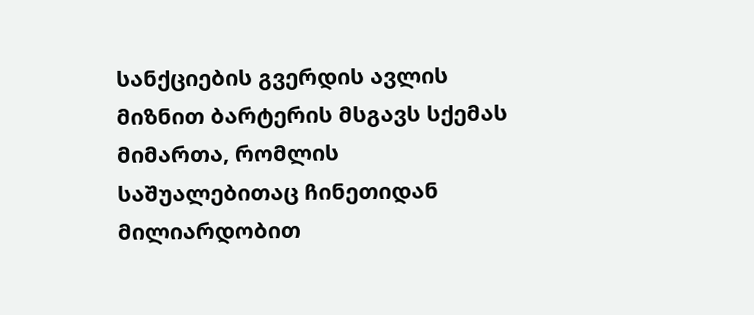სანქციების გვერდის ავლის მიზნით ბარტერის მსგავს სქემას მიმართა, რომლის საშუალებითაც ჩინეთიდან მილიარდობით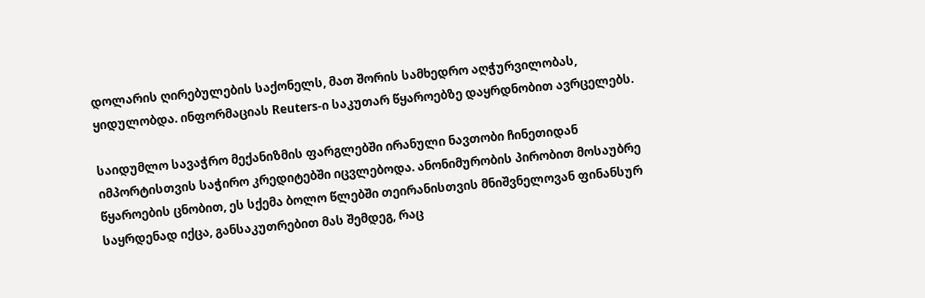დოლარის ღირებულების საქონელს, მათ შორის სამხედრო აღჭურვილობას, ყიდულობდა. ინფორმაციას Reuters-ი საკუთარ წყაროებზე დაყრდნობით ავრცელებს.

საიდუმლო სავაჭრო მექანიზმის ფარგლებში ირანული ნავთობი ჩინეთიდან იმპორტისთვის საჭირო კრედიტებში იცვლებოდა. ანონიმურობის პირობით მოსაუბრე წყაროების ცნობით, ეს სქემა ბოლო წლებში თეირანისთვის მნიშვნელოვან ფინანსურ საყრდენად იქცა, განსაკუთრებით მას შემდეგ, რაც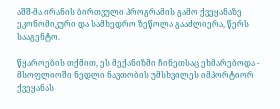აშშ-მა ირანის ბირთვული პროგრამის გამო ქვეყანაზე ეკონომიკური და სამხედრო ზეწოლა გააძლიერა, წერს სააგენტო.

წყაროების თქმით, ეს მექანიზმი ჩინეთსაც ეხმარებოდა - მსოფლიოში ნედლი ნავთობის უმსხვილეს იმპორტიორ ქვეყანას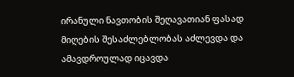ირანული ნავთობის შეღავათიან ფასად მიღების შესაძლებლობას აძლევდა და ამავდროულად იცავდა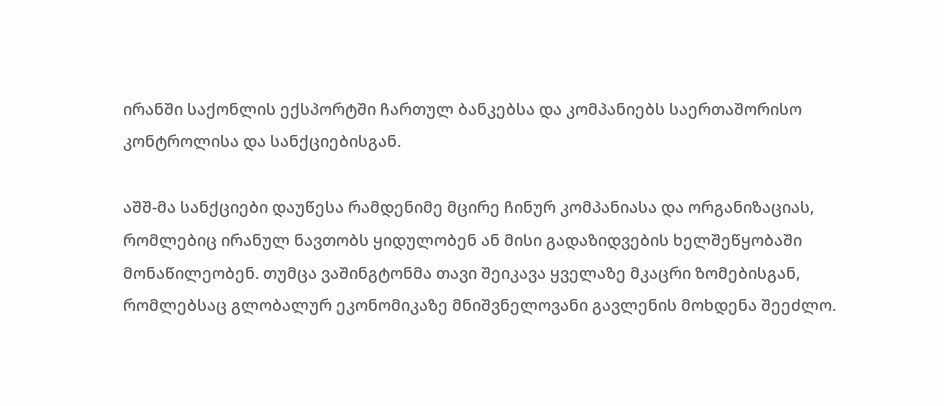ირანში საქონლის ექსპორტში ჩართულ ბანკებსა და კომპანიებს საერთაშორისო კონტროლისა და სანქციებისგან.

აშშ-მა სანქციები დაუწესა რამდენიმე მცირე ჩინურ კომპანიასა და ორგანიზაციას, რომლებიც ირანულ ნავთობს ყიდულობენ ან მისი გადაზიდვების ხელშეწყობაში მონაწილეობენ. თუმცა ვაშინგტონმა თავი შეიკავა ყველაზე მკაცრი ზომებისგან, რომლებსაც გლობალურ ეკონომიკაზე მნიშვნელოვანი გავლენის მოხდენა შეეძლო.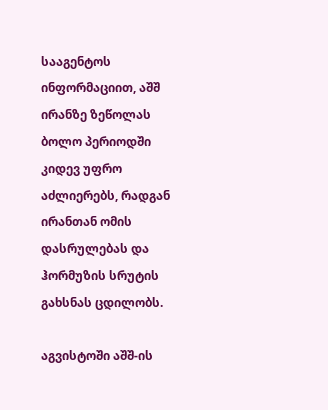სააგენტოს ინფორმაციით, აშშ ირანზე ზეწოლას ბოლო პერიოდში კიდევ უფრო აძლიერებს, რადგან ირანთან ომის დასრულებას და ჰორმუზის სრუტის გახსნას ცდილობს.

აგვისტოში აშშ-ის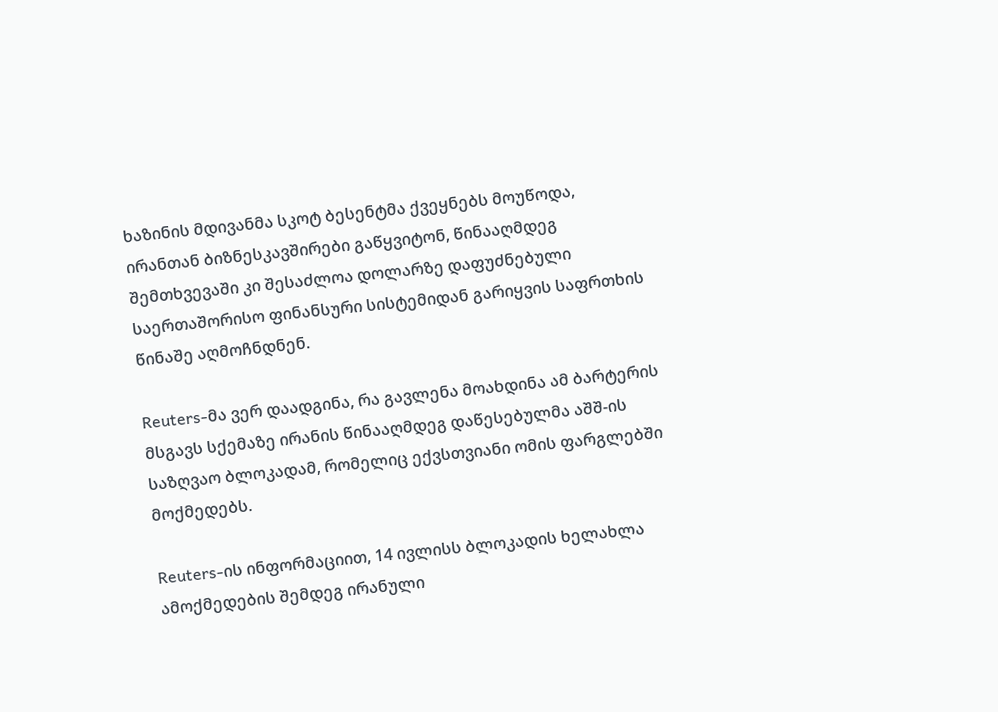ხაზინის მდივანმა სკოტ ბესენტმა ქვეყნებს მოუწოდა, ირანთან ბიზნესკავშირები გაწყვიტონ, წინააღმდეგ შემთხვევაში კი შესაძლოა დოლარზე დაფუძნებული საერთაშორისო ფინანსური სისტემიდან გარიყვის საფრთხის წინაშე აღმოჩნდნენ.

Reuters-მა ვერ დაადგინა, რა გავლენა მოახდინა ამ ბარტერის მსგავს სქემაზე ირანის წინააღმდეგ დაწესებულმა აშშ-ის საზღვაო ბლოკადამ, რომელიც ექვსთვიანი ომის ფარგლებში მოქმედებს.

Reuters-ის ინფორმაციით, 14 ივლისს ბლოკადის ხელახლა ამოქმედების შემდეგ ირანული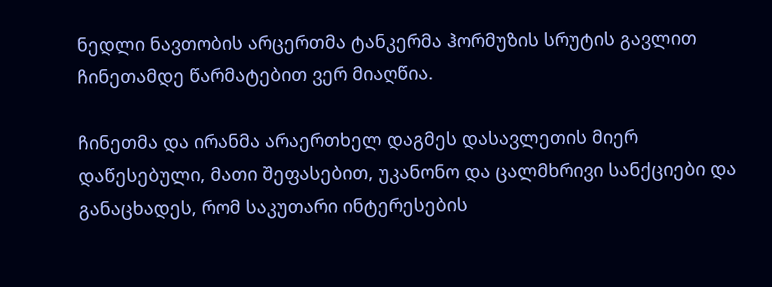ნედლი ნავთობის არცერთმა ტანკერმა ჰორმუზის სრუტის გავლით ჩინეთამდე წარმატებით ვერ მიაღწია.

ჩინეთმა და ირანმა არაერთხელ დაგმეს დასავლეთის მიერ დაწესებული, მათი შეფასებით, უკანონო და ცალმხრივი სანქციები და განაცხადეს, რომ საკუთარი ინტერესების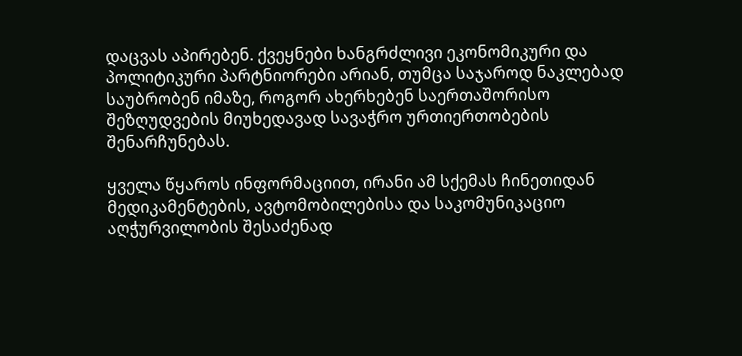დაცვას აპირებენ. ქვეყნები ხანგრძლივი ეკონომიკური და პოლიტიკური პარტნიორები არიან, თუმცა საჯაროდ ნაკლებად საუბრობენ იმაზე, როგორ ახერხებენ საერთაშორისო შეზღუდვების მიუხედავად სავაჭრო ურთიერთობების შენარჩუნებას.

ყველა წყაროს ინფორმაციით, ირანი ამ სქემას ჩინეთიდან მედიკამენტების, ავტომობილებისა და საკომუნიკაციო აღჭურვილობის შესაძენად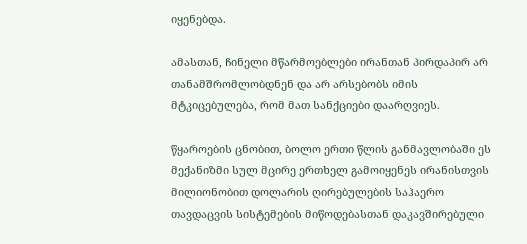იყენებდა.

ამასთან, ჩინელი მწარმოებლები ირანთან პირდაპირ არ თანამშრომლობდნენ და არ არსებობს იმის მტკიცებულება, რომ მათ სანქციები დაარღვიეს.

წყაროების ცნობით, ბოლო ერთი წლის განმავლობაში ეს მექანიზმი სულ მცირე ერთხელ გამოიყენეს ირანისთვის მილიონობით დოლარის ღირებულების საჰაერო თავდაცვის სისტემების მიწოდებასთან დაკავშირებული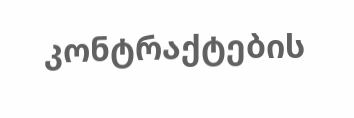კონტრაქტების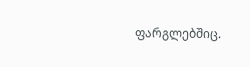ფარგლებშიც.